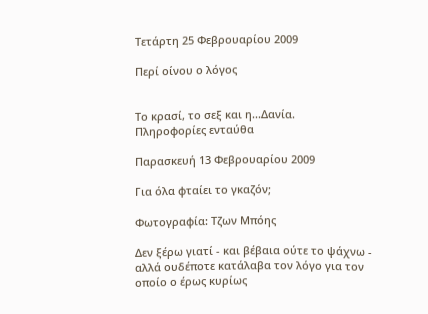Τετάρτη 25 Φεβρουαρίου 2009

Περί οίνου ο λόγος


Το κρασί, το σεξ και η...Δανία.
Πληροφορίες ενταύθα

Παρασκευή 13 Φεβρουαρίου 2009

Για όλα φταίει το γκαζόν;

Φωτογραφία: Τζων Μπόης

Δεν ξέρω γιατί - και βέβαια ούτε το ψάχνω - αλλά ουδέποτε κατάλαβα τον λόγο για τον οποίο ο έρως κυρίως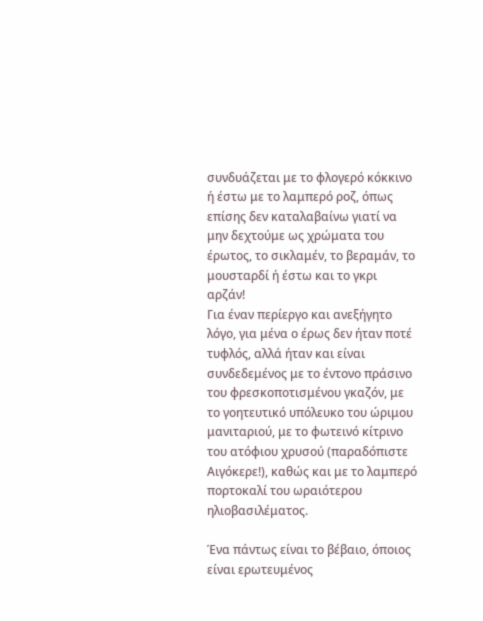συνδυάζεται με το φλογερό κόκκινο ή έστω με το λαμπερό ροζ, όπως επίσης δεν καταλαβαίνω γιατί να μην δεχτούμε ως χρώματα του έρωτος, το σικλαμέν, το βεραμάν, το μουσταρδί ή έστω και το γκρι αρζάν!
Για έναν περίεργο και ανεξήγητο λόγο, για μένα ο έρως δεν ήταν ποτέ τυφλός, αλλά ήταν και είναι συνδεδεμένος με το έντονο πράσινο του φρεσκοποτισμένου γκαζόν, με το γοητευτικό υπόλευκο του ώριμου μανιταριού, με το φωτεινό κίτρινο του ατόφιου χρυσού (παραδόπιστε Αιγόκερε!), καθώς και με το λαμπερό πορτοκαλί του ωραιότερου ηλιοβασιλέματος.

Ένα πάντως είναι το βέβαιο, όποιος είναι ερωτευμένος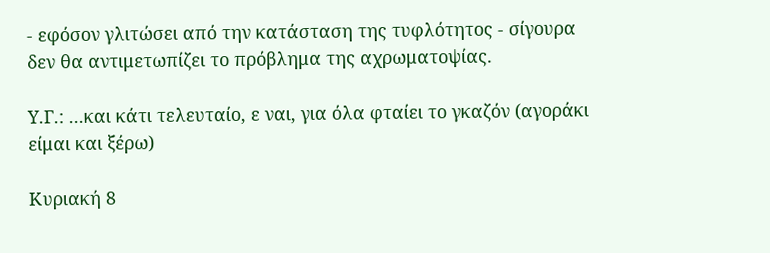- εφόσον γλιτώσει από την κατάσταση της τυφλότητος - σίγουρα δεν θα αντιμετωπίζει το πρόβλημα της αχρωματοψίας.

Υ.Γ.: ...και κάτι τελευταίο, ε ναι, για όλα φταίει το γκαζόν (αγοράκι είμαι και ξέρω)

Κυριακή 8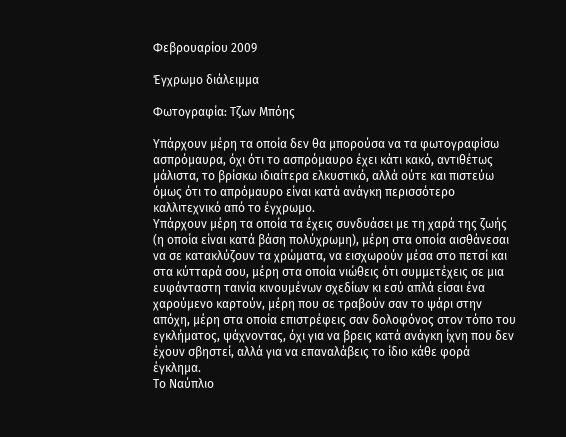Φεβρουαρίου 2009

Έγχρωμο διάλειμμα

Φωτογραφία: Τζων Μπόης

Υπάρχουν μέρη τα οποία δεν θα μπορούσα να τα φωτογραφίσω ασπρόμαυρα, όχι ότι το ασπρόμαυρο έχει κάτι κακό, αντιθέτως μάλιστα, το βρίσκω ιδιαίτερα ελκυστικό, αλλά ούτε και πιστεύω όμως ότι το απρόμαυρο είναι κατά ανάγκη περισσότερο καλλιτεχνικό από το έγχρωμο.
Υπάρχουν μέρη τα οποία τα έχεις συνδυάσει με τη χαρά της ζωής (η οποία είναι κατά βάση πολύχρωμη), μέρη στα οποία αισθάνεσαι να σε κατακλύζουν τα χρώματα, να εισχωρούν μέσα στο πετσί και στα κύτταρά σου, μέρη στα οποία νιώθεις ότι συμμετέχεις σε μια ευφάνταστη ταινία κινουμένων σχεδίων κι εσύ απλά είσαι ένα χαρούμενο καρτούν, μέρη που σε τραβούν σαν το ψάρι στην απόχη, μέρη στα οποία επιστρέφεις σαν δολοφόνος στον τόπο του εγκλήματος, ψάχνοντας, όχι για να βρεις κατά ανάγκη ίχνη που δεν έχουν σβηστεί, αλλά για να επαναλάβεις το ίδιο κάθε φορά έγκλημα.
Το Ναύπλιο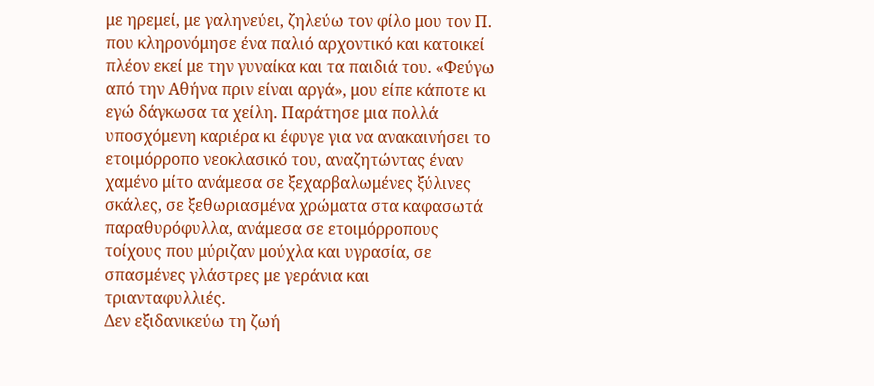με ηρεμεί, με γαληνεύει, ζηλεύω τον φίλο μου τον Π. που κληρονόμησε ένα παλιό αρχοντικό και κατοικεί πλέον εκεί με την γυναίκα και τα παιδιά του. «Φεύγω από την Αθήνα πριν είναι αργά», μου είπε κάποτε κι εγώ δάγκωσα τα χείλη. Παράτησε μια πολλά υποσχόμενη καριέρα κι έφυγε για να ανακαινήσει το ετοιμόρροπο νεοκλασικό του, αναζητώντας έναν χαμένο μίτο ανάμεσα σε ξεχαρβαλωμένες ξύλινες σκάλες, σε ξεθωριασμένα χρώματα στα καφασωτά παραθυρόφυλλα, ανάμεσα σε ετοιμόρροπους τοίχους που μύριζαν μούχλα και υγρασία, σε σπασμένες γλάστρες με γεράνια και τριανταφυλλιές.
Δεν εξιδανικεύω τη ζωή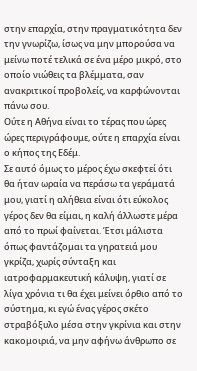στην επαρχία, στην πραγματικότητα δεν την γνωρίζω, ίσως να μην μπορούσα να μείνω ποτέ τελικά σε ένα μέρο μικρό, στο οποίο νιώθεις τα βλέμματα, σαν ανακριτικοί προβολείς, να καρφώνονται πάνω σου.
Ούτε η Αθήνα είναι το τέρας που ώρες ώρες περιγράφουμε, ούτε η επαρχία είναι ο κήπος της Εδέμ.
Σε αυτό όμως το μέρος έχω σκεφτεί ότι θα ήταν ωραία να περάσω τα γεράματά μου, γιατί η αλήθεια είναι ότι εύκολος γέρος δεν θα είμαι, η καλή άλλωστε μέρα από το πρωί φαίνεται. Έτσι μάλιστα όπως φαντάζομαι τα γηρατειά μου γκρίζα, χωρίς σύνταξη και ιατροφαρμακευτική κάλυψη, γιατί σε λίγα χρόνια τι θα έχει μείνει όρθιο από το σύστημα, κι εγώ ένας γέρος σκέτο στραβόξυλο μέσα στην γκρίνια και στην κακομοιριά, να μην αφήνω άνθρωπο σε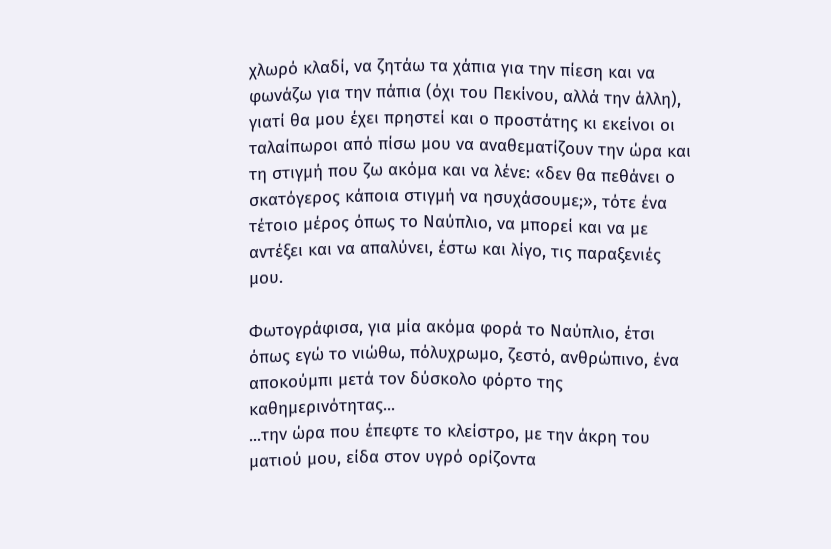χλωρό κλαδί, να ζητάω τα χάπια για την πίεση και να φωνάζω για την πάπια (όχι του Πεκίνου, αλλά την άλλη), γιατί θα μου έχει πρηστεί και ο προστάτης κι εκείνοι οι ταλαίπωροι από πίσω μου να αναθεματίζουν την ώρα και τη στιγμή που ζω ακόμα και να λένε: «δεν θα πεθάνει ο σκατόγερος κάποια στιγμή να ησυχάσουμε;», τότε ένα τέτοιο μέρος όπως το Ναύπλιο, να μπορεί και να με αντέξει και να απαλύνει, έστω και λίγο, τις παραξενιές μου.

Φωτογράφισα, για μία ακόμα φορά το Ναύπλιο, έτσι όπως εγώ το νιώθω, πόλυχρωμο, ζεστό, ανθρώπινο, ένα αποκούμπι μετά τον δύσκολο φόρτο της καθημερινότητας...
...την ώρα που έπεφτε το κλείστρο, με την άκρη του ματιού μου, είδα στον υγρό ορίζοντα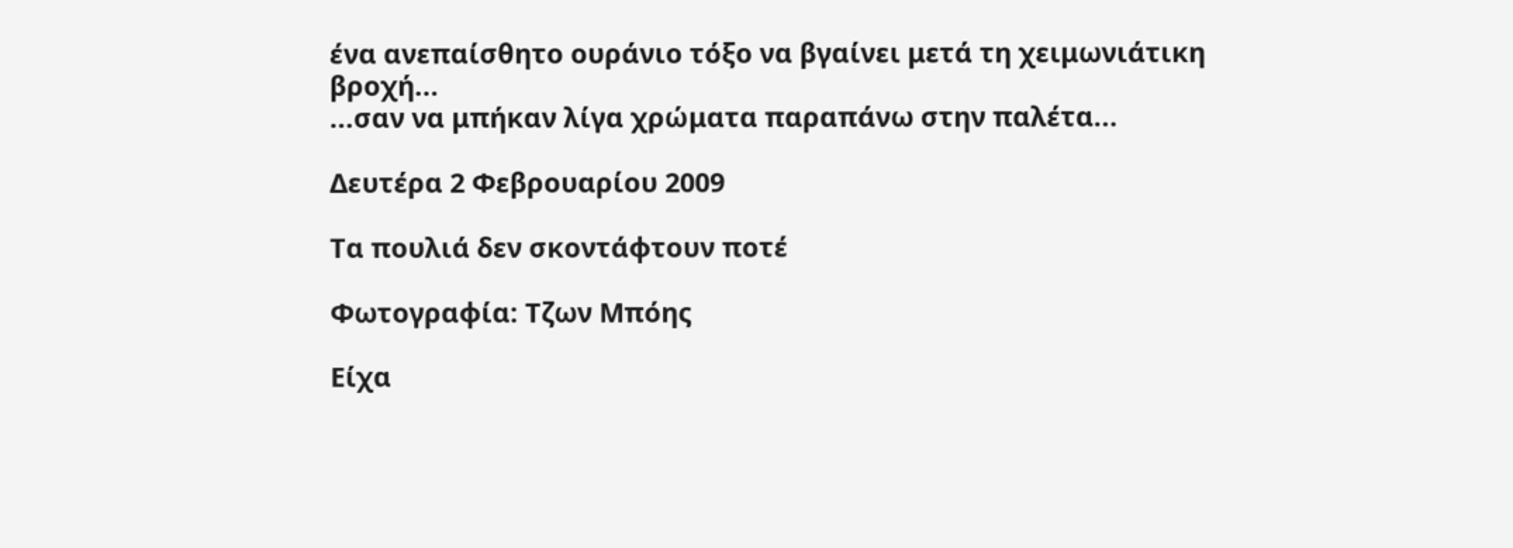ένα ανεπαίσθητο ουράνιο τόξο να βγαίνει μετά τη χειμωνιάτικη βροχή...
...σαν να μπήκαν λίγα χρώματα παραπάνω στην παλέτα...

Δευτέρα 2 Φεβρουαρίου 2009

Τα πουλιά δεν σκοντάφτουν ποτέ

Φωτογραφία: Τζων Μπόης

Είχα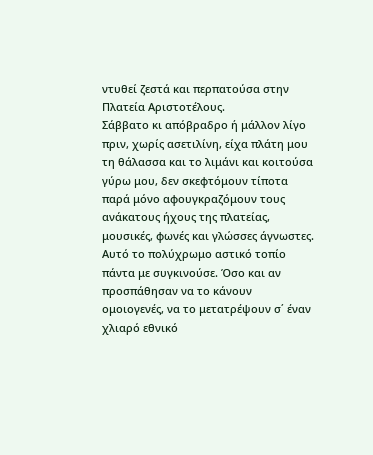ντυθεί ζεστά και περπατούσα στην Πλατεία Αριστοτέλους.
Σάββατο κι απόβραδρο ή μάλλον λίγο πριν, χωρίς ασετιλίνη, είχα πλάτη μου τη θάλασσα και το λιμάνι και κοιτούσα γύρω μου, δεν σκεφτόμουν τίποτα παρά μόνο αφουγκραζόμουν τους ανάκατους ήχους της πλατείας, μουσικές, φωνές και γλώσσες άγνωστες.
Αυτό το πολύχρωμο αστικό τοπίο πάντα με συγκινούσε. Όσο και αν προσπάθησαν να το κάνουν ομοιογενές, να το μετατρέψουν σ΄ έναν χλιαρό εθνικό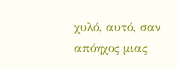χυλό, αυτό, σαν απόηχος μιας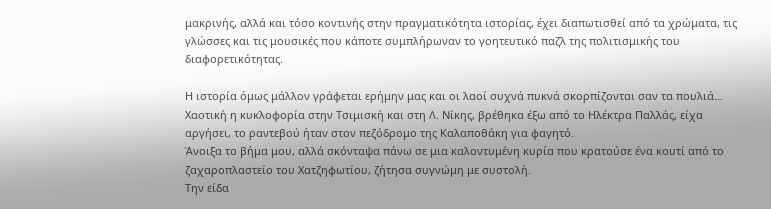μακρινής, αλλά και τόσο κοντινής στην πραγματικότητα ιστορίας, έχει διαπωτισθεί από τα χρώματα, τις γλώσσες και τις μουσικές που κάποτε συμπλήρωναν το γοητευτικό παζλ της πολιτισμικής του διαφορετικότητας.

Η ιστορία όμως μάλλον γράφεται ερήμην μας και οι λαοί συχνά πυκνά σκορπίζονται σαν τα πουλιά...
Χαοτική η κυκλοφορία στην Τσιμισκή και στη Λ. Νίκης, βρέθηκα έξω από το Ηλέκτρα Παλλάς, είχα αργήσει, το ραντεβού ήταν στον πεζόδρομο της Καλαποθάκη για φαγητό.
Άνοιξα το βήμα μου, αλλά σκόνταψα πάνω σε μια καλοντυμένη κυρία που κρατούσε ένα κουτί από το ζαχαροπλαστείο του Χατζηφωτίου, ζήτησα συγνώμη με συστολή.
Την είδα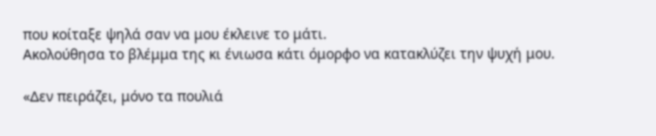που κοίταξε ψηλά σαν να μου έκλεινε το μάτι.
Ακολούθησα το βλέμμα της κι ένιωσα κάτι όμορφο να κατακλύζει την ψυχή μου.

«Δεν πειράζει, μόνο τα πουλιά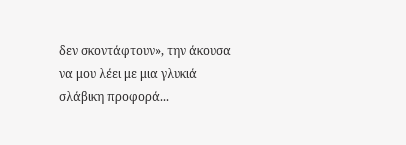δεν σκοντάφτουν», την άκουσα να μου λέει με μια γλυκιά σλάβικη προφορά...